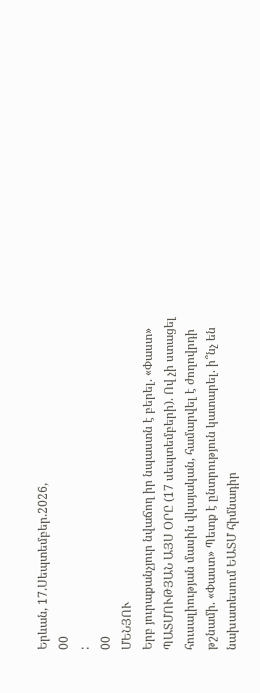Երևան, 17.Սեպտեմբեր.2026,
00
:
00
ՄԵՆՅՈՒ
Երբ յուրաքանչյուր նվաճող իր նպաստն է բերել. «Փաստ» ՊԱՏՄՈՒԹՅԱՆ ԱՅՍ ՕՐԸ (17 սեպտեմբերի). Ով չի ստացել հուսալիության մասին վկայական, համարվել է ժողովրդի թշնամի. «Փաստ» Պետք է ընտրություն կատարել. ի՞նչ են նախատեսում ԵԱՏՄ հիմնադիր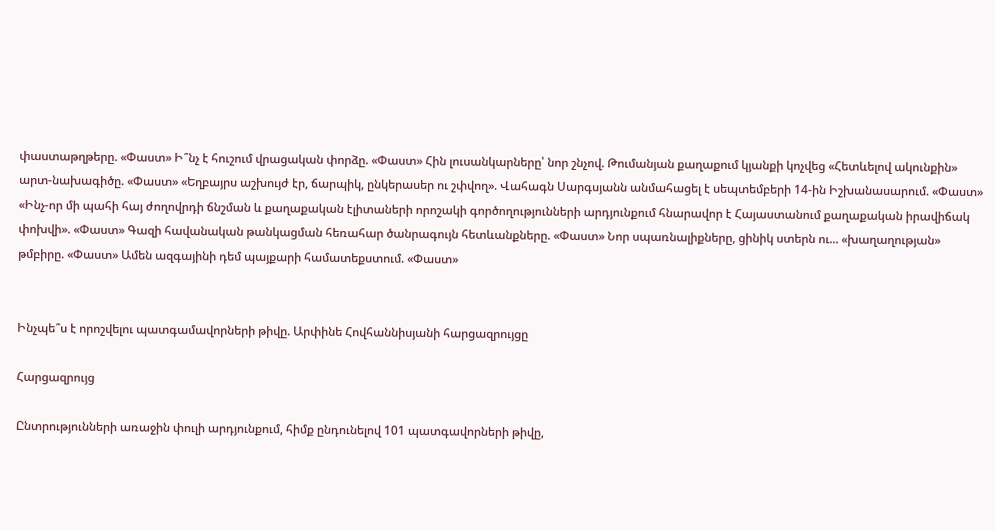փաստաթղթերը. «Փաստ» Ի՞նչ է հուշում վրացական փորձը. «Փաստ» Հին լուսանկարները՝ նոր շնչով. Թումանյան քաղաքում կյանքի կոչվեց «Հետևելով ակունքին» արտ-նախագիծը. «Փաստ» «Եղբայրս աշխույժ էր, ճարպիկ, ընկերասեր ու շփվող». Վահագն Սարգսյանն անմահացել է սեպտեմբերի 14-ին Իշխանասարում. «Փաստ» «Ինչ-որ մի պահի հայ ժողովրդի ճնշման և քաղաքական էլիտաների որոշակի գործողությունների արդյունքում հնարավոր է Հայաստանում քաղաքական իրավիճակ փոխվի». «Փաստ» Գազի հավանական թանկացման հեռահար ծանրագույն հետևանքները. «Փաստ» Նոր սպառնալիքները, ցինիկ ստերն ու... «խաղաղության» թմբիրը. «Փաստ» Ամեն ազգայինի դեմ պայքարի համատեքստում. «Փաստ»


Ինչպե՞ս է որոշվելու պատգամավորների թիվը. Արփինե Հովհաննիսյանի հարցազրույցը

Հարցազրույց

Ընտրությունների առաջին փուլի արդյունքում, հիմք ընդունելով 101 պատգավորների թիվը,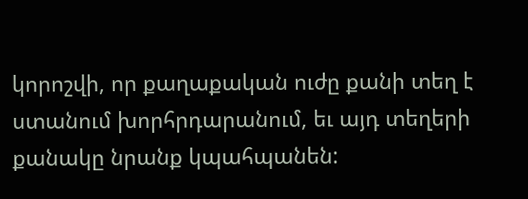կորոշվի, որ քաղաքական ուժը քանի տեղ է ստանում խորհրդարանում, եւ այդ տեղերի քանակը նրանք կպահպանեն: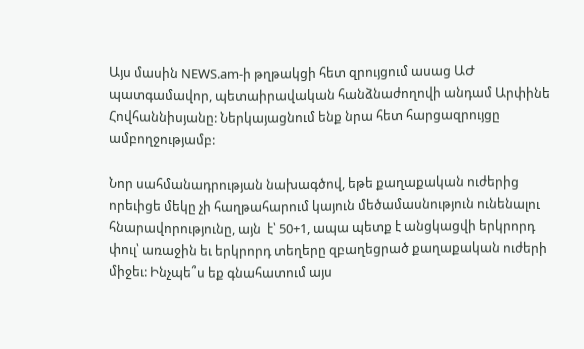Այս մասին NEWS.am-ի թղթակցի հետ զրույցում ասաց ԱԺ պատգամավոր, պետաիրավական հանձնաժողովի անդամ Արփինե Հովհաննիսյանը: Ներկայացնում ենք նրա հետ հարցազրույցը ամբողջությամբ:

Նոր սահմանադրության նախագծով, եթե քաղաքական ուժերից որեւիցե մեկը չի հաղթահարում կայուն մեծամասնություն ունենալու հնարավորությունը, այն  է՝ 50+1, ապա պետք է անցկացվի երկրորդ փուլ՝ առաջին եւ երկրորդ տեղերը զբաղեցրած քաղաքական ուժերի միջեւ: Ինչպե՞ս եք գնահատում այս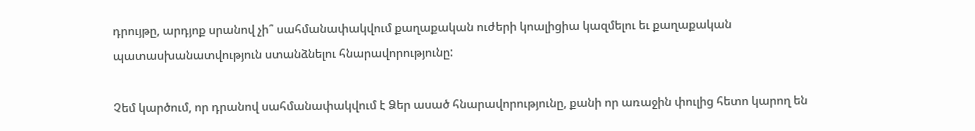դրույթը, արդյոք սրանով չի՞ սահմանափակվում քաղաքական ուժերի կոալիցիա կազմելու եւ քաղաքական պատասխանատվություն ստանձնելու հնարավորությունը:

Չեմ կարծում, որ դրանով սահմանափակվում է Ձեր ասած հնարավորությունը, քանի որ առաջին փուլից հետո կարող են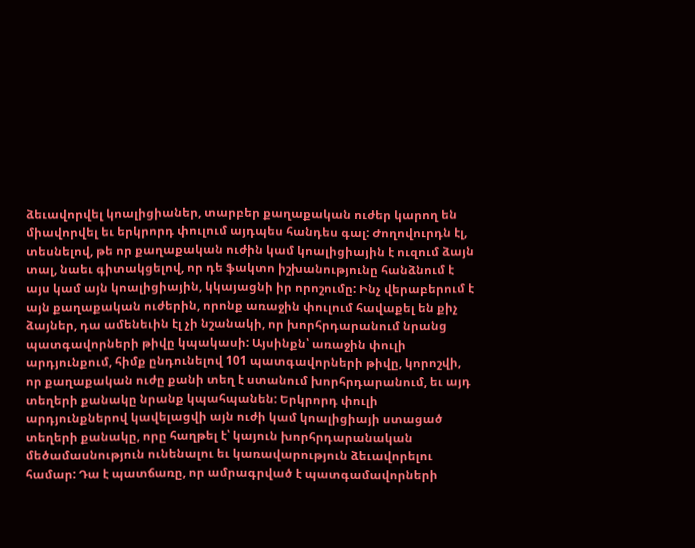ձեւավորվել կոալիցիաներ, տարբեր քաղաքական ուժեր կարող են միավորվել եւ երկրորդ փուլում այդպես հանդես գալ: Ժողովուրդն էլ, տեսնելով, թե որ քաղաքական ուժին կամ կոալիցիային է ուզում ձայն տալ, նաեւ գիտակցելով, որ դե ֆակտո իշխանությունը հանձնում է այս կամ այն կոալիցիային, կկայացնի իր որոշումը: Ինչ վերաբերում է այն քաղաքական ուժերին, որոնք առաջին փուլում հավաքել են քիչ ձայներ, դա ամենեւին էլ չի նշանակի, որ խորհրդարանում նրանց պատգավորների թիվը կպակասի: Այսինքն՝ առաջին փուլի արդյունքում, հիմք ընդունելով 101 պատգավորների թիվը, կորոշվի, որ քաղաքական ուժը քանի տեղ է ստանում խորհրդարանում, եւ այդ տեղերի քանակը նրանք կպահպանեն: Երկրորդ փուլի արդյունքներով կավելացվի այն ուժի կամ կոալիցիայի ստացած տեղերի քանակը, որը հաղթել է՝ կայուն խորհրդարանական մեծամասնություն ունենալու եւ կառավարություն ձեւավորելու համար: Դա է պատճառը, որ ամրագրված է պատգամավորների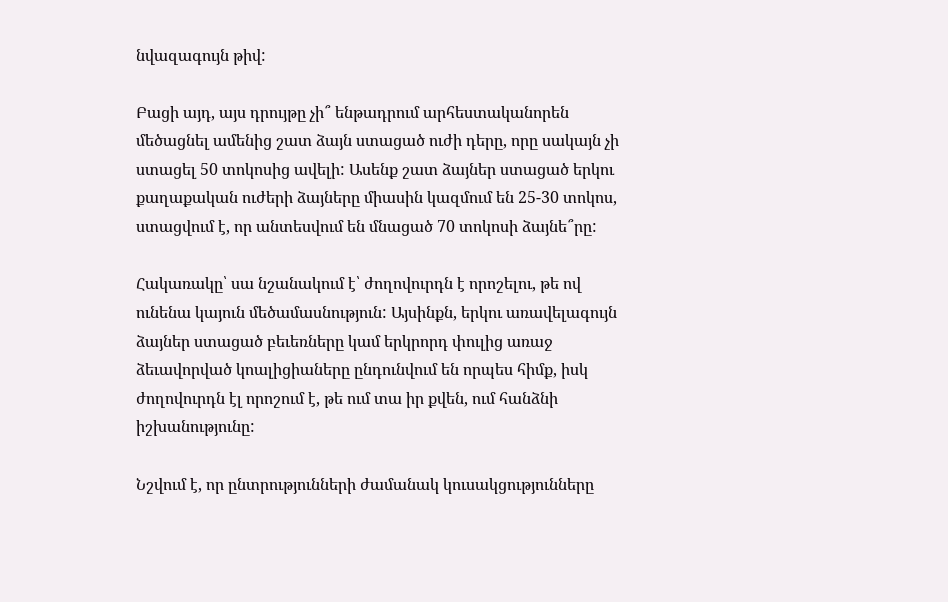նվազագույն թիվ:

Բացի այդ, այս դրույթը չի՞ ենթադրում արհեստականորեն մեծացնել ամենից շատ ձայն ստացած ուժի դերը, որը սակայն չի ստացել 50 տոկոսից ավելի: Ասենք շատ ձայներ ստացած երկու քաղաքական ուժերի ձայները միասին կազմում են 25-30 տոկոս, ստացվում է, որ անտեսվում են մնացած 70 տոկոսի ձայնե՞րը:

Հակառակը՝ սա նշանակում է՝ ժողովուրդն է որոշելու, թե ով ունենա կայուն մեծամասնություն: Այսինքն, երկու առավելագույն  ձայներ ստացած բեւեռները կամ երկրորդ փուլից առաջ ձեւավորված կոալիցիաները ընդունվում են որպես հիմք, իսկ ժողովուրդն էլ որոշում է, թե ում տա իր քվեն, ում հանձնի իշխանությունը:

Նշվում է, որ ընտրությունների ժամանակ կուսակցությունները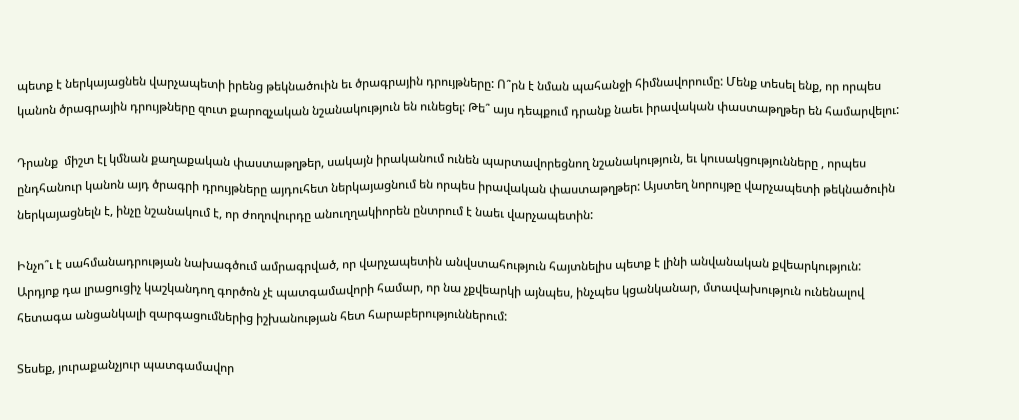պետք է ներկայացնեն վարչապետի իրենց թեկնածուին եւ ծրագրային դրույթները: Ո՞րն է նման պահանջի հիմնավորումը: Մենք տեսել ենք, որ որպես կանոն ծրագրային դրույթները զուտ քարոզչական նշանակություն են ունեցել: Թե՞ այս դեպքում դրանք նաեւ իրավական փաստաթղթեր են համարվելու:

Դրանք  միշտ էլ կմնան քաղաքական փաստաթղթեր, սակայն իրականում ունեն պարտավորեցնող նշանակություն, եւ կուսակցությունները , որպես ընդհանուր կանոն այդ ծրագրի դրույթները այդուհետ ներկայացնում են որպես իրավական փաստաթղթեր: Այստեղ նորույթը վարչապետի թեկնածուին ներկայացնելն է, ինչը նշանակում է, որ ժողովուրդը անուղղակիորեն ընտրում է նաեւ վարչապետին:

Ինչո՞ւ է սահմանադրության նախագծում ամրագրված, որ վարչապետին անվստահություն հայտնելիս պետք է լինի անվանական քվեարկություն: Արդյոք դա լրացուցիչ կաշկանդող գործոն չէ պատգամավորի համար, որ նա չքվեարկի այնպես, ինչպես կցանկանար, մտավախություն ունենալով հետագա անցանկալի զարգացումներից իշխանության հետ հարաբերություններում:

Տեսեք, յուրաքանչյուր պատգամավոր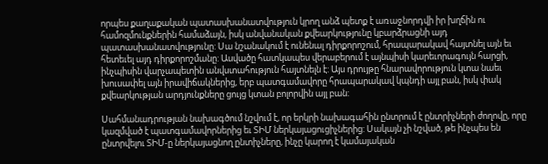որպես քաղաքական պատասխանատվություն կրող անձ պետք է առաջնորդվի իր խղճին ու համոզմունքներին համաձայն, իսկ անվանական քվեարկությունը կբարձրացնի այդ պատասխանատվությունը: Սա նշանակում է ունենալ դիրքորոշում, հրապարակավ հայտնել այն եւ հետեւել այդ դիրքորոշմանը: Ասվածը հատկապես վերաբերում է այնպիսի կարեւորագույն հարցի, ինչպիսին վարչապետին անվստահություն հայտնելն է: Այս դրույթը հնարավորություն կտա նաեւ խուսափել այն իրավիճակներից, երբ պատգամավորը հրապարակավ կպնդի այլ բան, իսկ փակ քվեարկության արդյունքները ցույց կտան բոլորվին այլ բան:

Սահմանադրության նախագծում նշվում է, որ երկրի նախագահին ընտրում է ընտրիչների ժողովը, որը կազմված է պատգամավորներից եւ ՏԻՄ ներկայացուցիչներից: Սակայն չի նշված, թե ինչպես են ընտրվելու ՏԻՄ-ը ներկայացնող ընտիչները, ինչը կարող է կամայական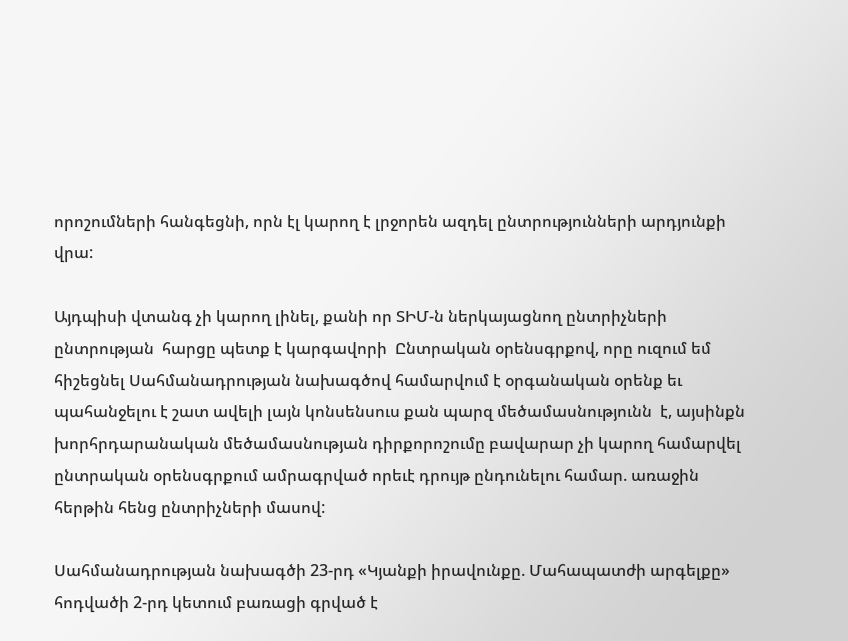որոշումների հանգեցնի, որն էլ կարող է լրջորեն ազդել ընտրությունների արդյունքի վրա:

Այդպիսի վտանգ չի կարող լինել, քանի որ ՏԻՄ-ն ներկայացնող ընտրիչների ընտրության  հարցը պետք է կարգավորի  Ընտրական օրենսգրքով, որը ուզում եմ հիշեցնել Սահմանադրության նախագծով համարվում է օրգանական օրենք եւ պահանջելու է շատ ավելի լայն կոնսենսուս քան պարզ մեծամասնությունն  է, այսինքն խորհրդարանական մեծամասնության դիրքորոշումը բավարար չի կարող համարվել ընտրական օրենսգրքում ամրագրված որեւէ դրույթ ընդունելու համար. առաջին հերթին հենց ընտրիչների մասով:

Սահմանադրության նախագծի 23-րդ «Կյանքի իրավունքը. Մահապատժի արգելքը» հոդվածի 2-րդ կետում բառացի գրված է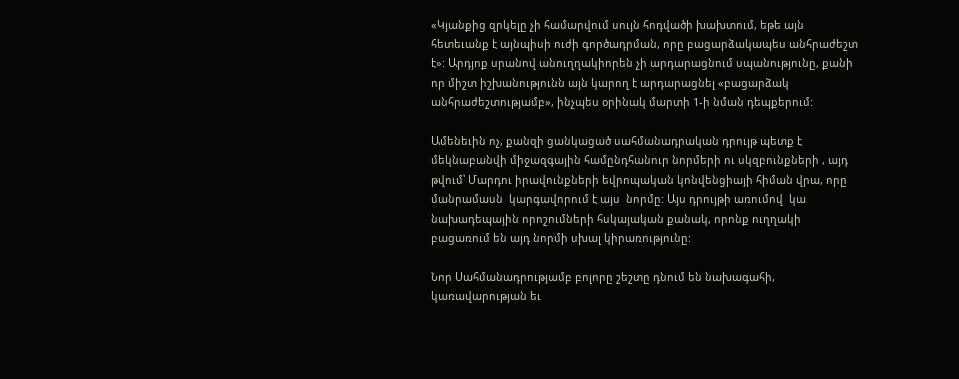«Կյանքից զրկելը չի համարվում սույն հոդվածի խախտում, եթե այն հետեւանք է այնպիսի ուժի գործադրման, որը բացարձակապես անհրաժեշտ է»: Արդյոք սրանով անուղղակիորեն չի արդարացնում սպանությունը, քանի որ միշտ իշխանությունն այն կարող է արդարացնել «բացարձակ անհրաժեշտությամբ», ինչպես օրինակ մարտի 1-ի նման դեպքերում:

Ամենեւին ոչ, քանզի ցանկացած սահմանադրական դրույթ պետք է մեկնաբանվի միջազգային համընդհանուր նորմերի ու սկզբունքների , այդ թվում՝ Մարդու իրավունքների եվրոպական կոնվենցիայի հիման վրա, որը մանրամասն  կարգավորում է այս  նորմը: Այս դրույթի առումով  կա նախադեպային որոշումների հսկայական քանակ, որոնք ուղղակի բացառում են այդ նորմի սխալ կիրառությունը:

Նոր Սահմանադրությամբ բոլորը շեշտը դնում են նախագահի, կառավարության եւ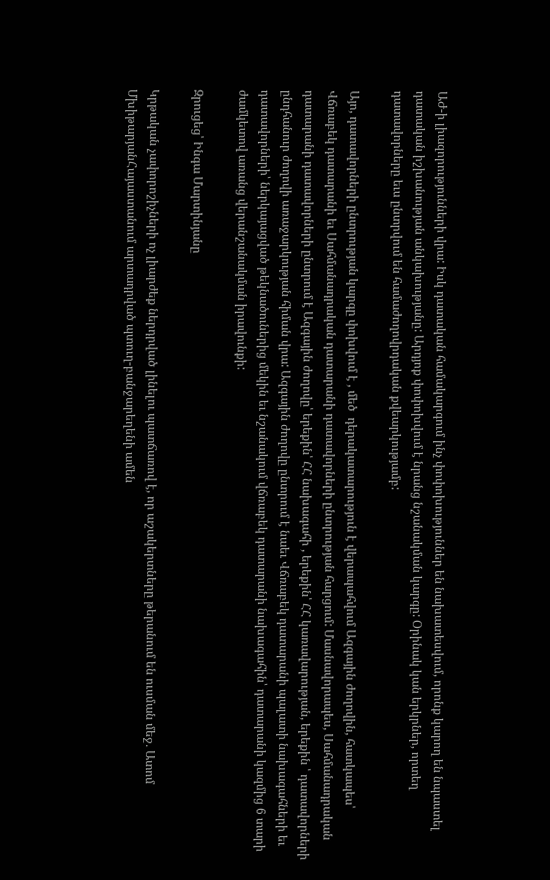ԱԺ-ի լիազորությունների վրա: Իսկ դատական համակարգում ինչ փոփոխություններ են նախատեսվում, որոնք կարող են նպաստել դատական իշխանության անկախությանը: Արդյոք փոփոխվում է նրանց նշանակման կարգը: Օրինակ կան երկրներ, որտեղ դատավորները եւս ընտրվում են համաժողովրդական քվեարկությամբ:

Այո, դատավորների ընտրության կարգը փոխվում է , մեծ  դերակատարություն է վերապահվում Ազգային ժողովին, հատկապես՝ Վճռաբեկ դատարանի եւ Սահմանադրական դատարանի դատավորների ընտրության հարցում: Մասնավորապես, Սահմանադրական դատարանի դատավորների ընտրում է Ազգային ժողովը՝ երեքին՝ ՀՀ նախագահի , երեքին՝ ՀՀ կառավարության, երեքին ՝ դատավորների ընդհանուր ժողովի առաջարկության հիման վրա: Ազգային ժողովը ընտրում է նաեւ Վճռաբեկ դատարանի պալատի նախագահների եւ դատավորների՝ ներկայացված թեկնածուներից մեկին եւ նշանակում վճռաբեկ դատարանի նախագահին՝ դատարանի կազմից 6 տարի ժամկետով առանց վերանշանակման իրավունքի:

Զրուցեց՝ Ինգա Մարտինյանը

Կրթական չափորոշիչների ոչ լիարժեք ներդրված լինելու պատճառով է, որ աշակերտները թերանում են ուսման մեջ․ Ատոմ ՄխիթարյանՀայաստանում արտադրված պտուղ-բանջարեղենի ամեն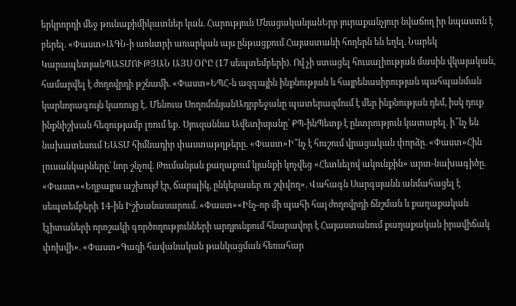երկրորդի մեջ թունաքիմիկատներ կան. Հարություն ՄնացականյանԵրբ յուրաքանչյուր նվաճող իր նպաստն է բերել. «Փաստ»ԱԳՆ-ի առևտրի առարկան այս ընթացքում Հայաստանի հողերն են եղել. Նարեկ ԿարապետյանՊԱՏՄՈՒԹՅԱՆ ԱՅՍ ՕՐԸ (17 սեպտեմբերի). Ով չի ստացել հուսալիության մասին վկայական, համարվել է ժողովրդի թշնամի. «Փաստ»ԵՊՀ-ն ազգային ինքնության և հայրենասիրության պահպանման կարևորագույն կառույց է․ Մենուա ՍողոմոնյանԱդրբեջանը պատերազմում է մեր ինքնության դեմ, իսկ դուք ինքնիշխան հեզությամբ լռում եք․ Սյուզաննա Ավետիսյանը՝ ՔՊ-ինՊետք է ընտրություն կատարել. ի՞նչ են նախատեսում ԵԱՏՄ հիմնադիր փաստաթղթերը. «Փաստ»Ի՞նչ է հուշում վրացական փորձը. «Փաստ»Հին լուսանկարները՝ նոր շնչով. Թումանյան քաղաքում կյանքի կոչվեց «Հետևելով ակունքին» արտ-նախագիծը. «Փաստ»«Եղբայրս աշխույժ էր, ճարպիկ, ընկերասեր ու շփվող». Վահագն Սարգսյանն անմահացել է սեպտեմբերի 14-ին Իշխանասարում. «Փաստ»«Ինչ-որ մի պահի հայ ժողովրդի ճնշման և քաղաքական էլիտաների որոշակի գործողությունների արդյունքում հնարավոր է Հայաստանում քաղաքական իրավիճակ փոխվի». «Փաստ»Գազի հավանական թանկացման հեռահար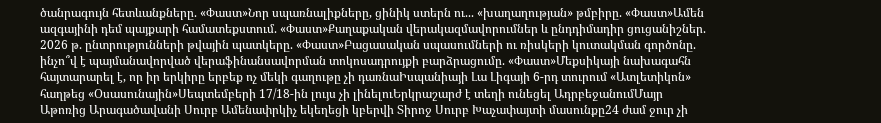ծանրագույն հետևանքները. «Փաստ»Նոր սպառնալիքները, ցինիկ ստերն ու... «խաղաղության» թմբիրը. «Փաստ»Ամեն ազգայինի դեմ պայքարի համատեքստում. «Փաստ»Քաղաքական վերակազմավորումներ և ընդդիմադիր ցուցանիշներ. 2026 թ. ընտրությունների թվային պատկերը. «Փաստ»Բացասական սպասումների ու ռիսկերի կուտակման գործոնը. ինչո՞վ է պայմանավորված վերաֆինանսավորման տոկոսադրույքի բարձրացումը. «Փաստ»Մեքսիկայի նախագահն հայտարարել է, որ իր երկիրը երբեք ոչ մեկի գաղութը չի դառնաԻսպանիայի Լա Լիգայի 6-րդ տուրում «Ատլետիկոն» հաղթեց «Օսասունային»Սեպտեմբերի 17/18-ին լույս չի լինելուԵրկրաշարժ է տեղի ունեցել ԱդրբեջանումՄայր Աթոռից Արագածավանի Սուրբ Ամենափրկիչ եկեղեցի կբերվի Տիրոջ Սուրբ Խաչափայտի մասունքը24 ժամ ջուր չի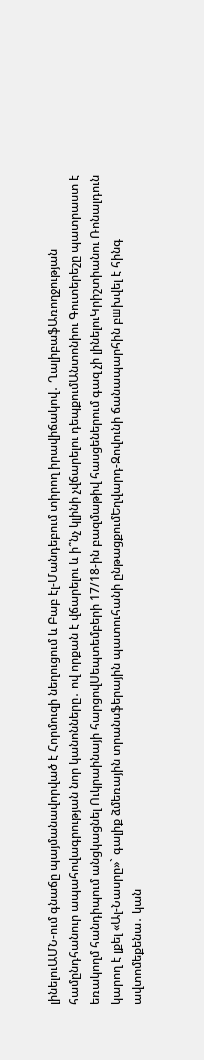լինելուԱՄՆ-ում գնաճը պայմանավորված է Հորմուզի նեղուցում և Բաբ էլ-Մանդեբում տիրող իրավիճակով․ ՂալիբաֆԱռողջության համընդհանուր ապահովագրության նոր կանոնները․ ով որքան է վճարելու և ի՞նչ կլինի չվճարելու դեպքումԱնտոնիու Գուտերեշը պատրաստ է եռակողմ հանդիպում անցկացնել Ուկրաինայի հարցովՍեպտեմբերի 17/18-ին բազմաթիվ հասցեներում գազ չի լինելուԿրիշտիանու Ռոնալդուն կարող է լքել «Ալ-Նասրը»` գալիք ձմեռային տրանսֆերային պատուհանի ընթացքումԵղվարդ-Զովունի ճանապարհին բшխվել է հինգ ավտոմեքենա․ կան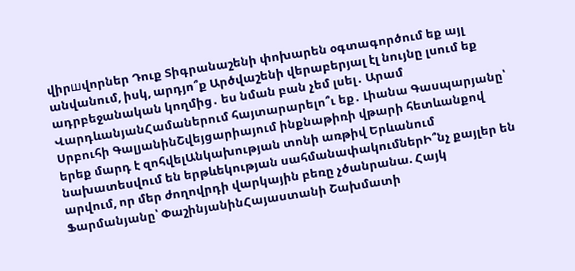վիրшվորներ Դուք Տիգրանաշենի փոխարեն օգտագործում եք այլ անվանում, իսկ, արդյո՞ք Արծվաշենի վերաբերյալ էլ նույնը լսում եք ադրբեջանական կողմից․ ես նման բան չեմ լսել․ Արամ ՎարդևանյանՀամաներում հայտարարելո՞ւ եք․ Լիանա Գասպարյանը՝ Սրբուհի ԳալյանինՇվեյցարիայում ինքնաթիռի վթարի հետևանքով երեք մարդ է զոհվելԱնկախության տոնի առթիվ Երևանում նախատեսվում են երթևեկության սահմանափակումներԻ՞նչ քայլեր են արվում, որ մեր ժողովրդի վարկային բեռը չծանրանա. Հայկ Ֆարմանյանը՝ ՓաշինյանինՀայաստանի Շախմատի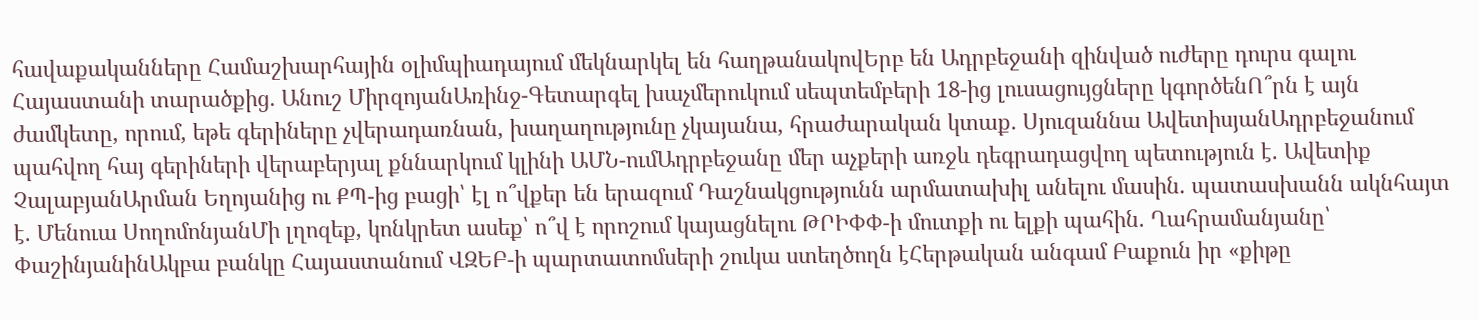հավաքականները Համաշխարհային օլիմպիադայում մեկնարկել են հաղթանակովԵրբ են Ադրբեջանի զինված ուժերը դուրս գալու Հայաստանի տարածքից․ Անուշ ՄիրզոյանԱռինջ-Գետարգել խաչմերուկում սեպտեմբերի 18-ից լուսացույցները կգործենՈ՞րն է այն ժամկետը, որում, եթե գերիները չվերադառնան, խաղաղությունը չկայանա, հրաժարական կտաք․ Սյուզաննա ԱվետիսյանԱդրբեջանում պահվող հայ գերիների վերաբերյալ քննարկում կլինի ԱՄՆ-ումԱդրբեջանը մեր աչքերի առջև դեգրադացվող պետություն է. Ավետիք ՉալաբյանԱրման Եղոյանից ու ՔՊ-ից բացի՝ էլ ո՞վքեր են երազում Դաշնակցությունն արմատախիլ անելու մասին. պատասխանն ակնհայտ է. Մենուա ՍողոմոնյանՄի լղոզեք, կոնկրետ ասեք՝ ո՞վ է որոշում կայացնելու ԹՐԻՓՓ-ի մուտքի ու ելքի պահին. Ղահրամանյանը՝ ՓաշինյանինԱկբա բանկը Հայաստանում ՎԶԵԲ-ի պարտատոմսերի շուկա ստեղծողն էՀերթական անգամ Բաքուն իր «քիթը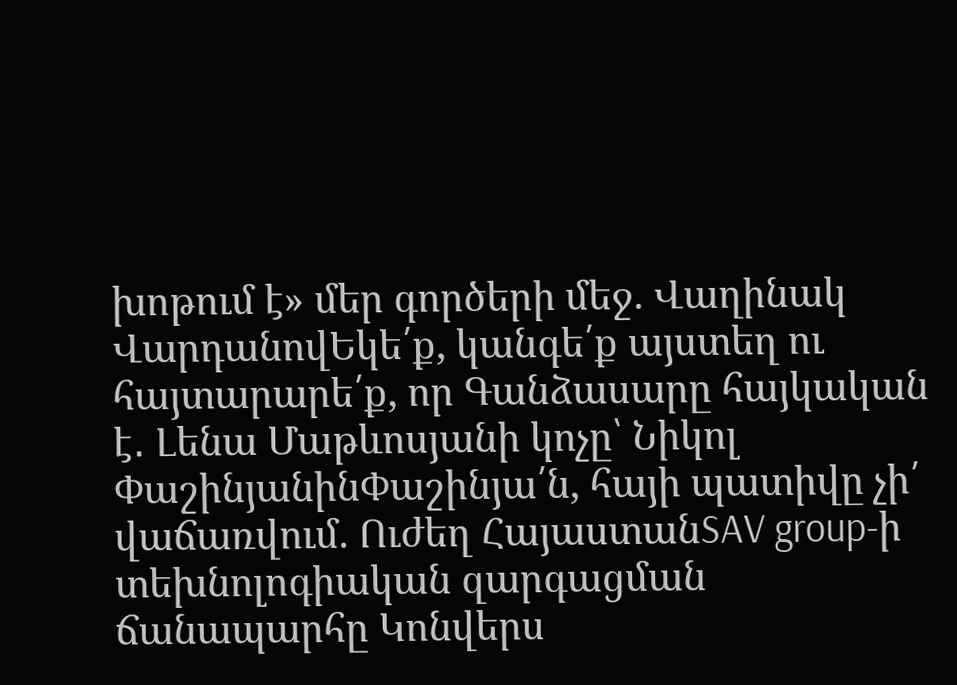խոթում է» մեր գործերի մեջ. Վաղինակ ՎարդանովԵկե՛ք, կանգե՛ք այստեղ ու հայտարարե՛ք, որ Գանձասարը հայկական է․ Լենա Մաթևոսյանի կոչը՝ Նիկոլ ՓաշինյանինՓաշինյա՛ն, հայի պատիվը չի՛ վաճառվում. Ուժեղ ՀայաստանSAV group-ի տեխնոլոգիական զարգացման ճանապարհը Կոնվերս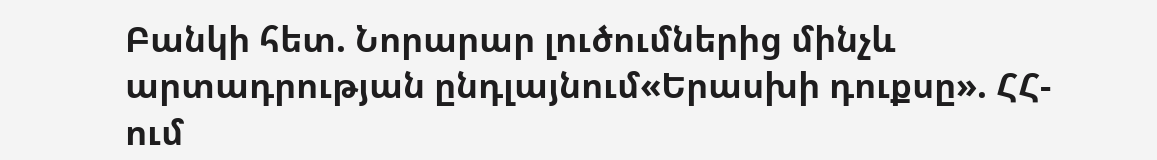Բանկի հետ. Նորարար լուծումներից մինչև արտադրության ընդլայնում«Երասխի դուքսը». ՀՀ-ում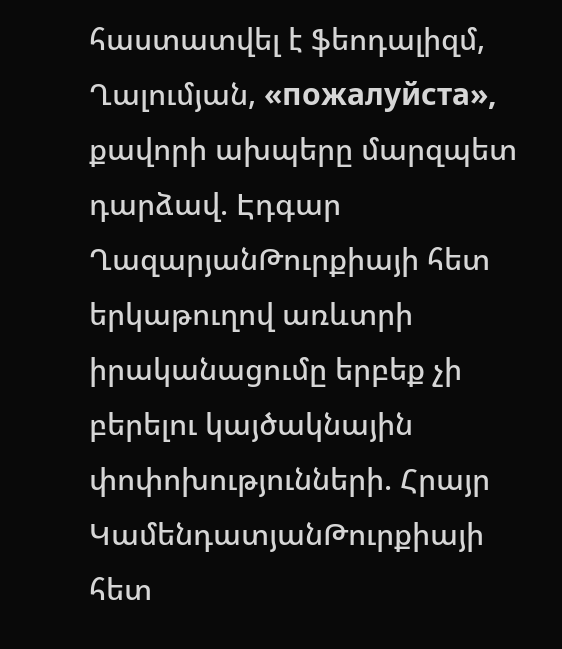հաստատվել է ֆեոդալիզմ, Ղալումյան, «пожалуйста», քավորի ախպերը մարզպետ դարձավ. Էդգար ՂազարյանԹուրքիայի հետ երկաթուղով առևտրի իրականացումը երբեք չի բերելու կայծակնային փոփոխությունների. Հրայր ԿամենդատյանԹուրքիայի հետ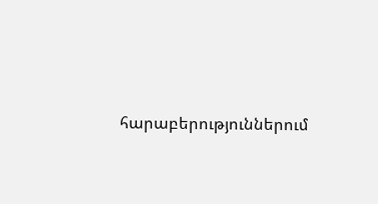հարաբերություններում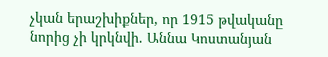չկան երաշխիքներ, որ 1915 թվականը նորից չի կրկնվի. Աննա Կոստանյան